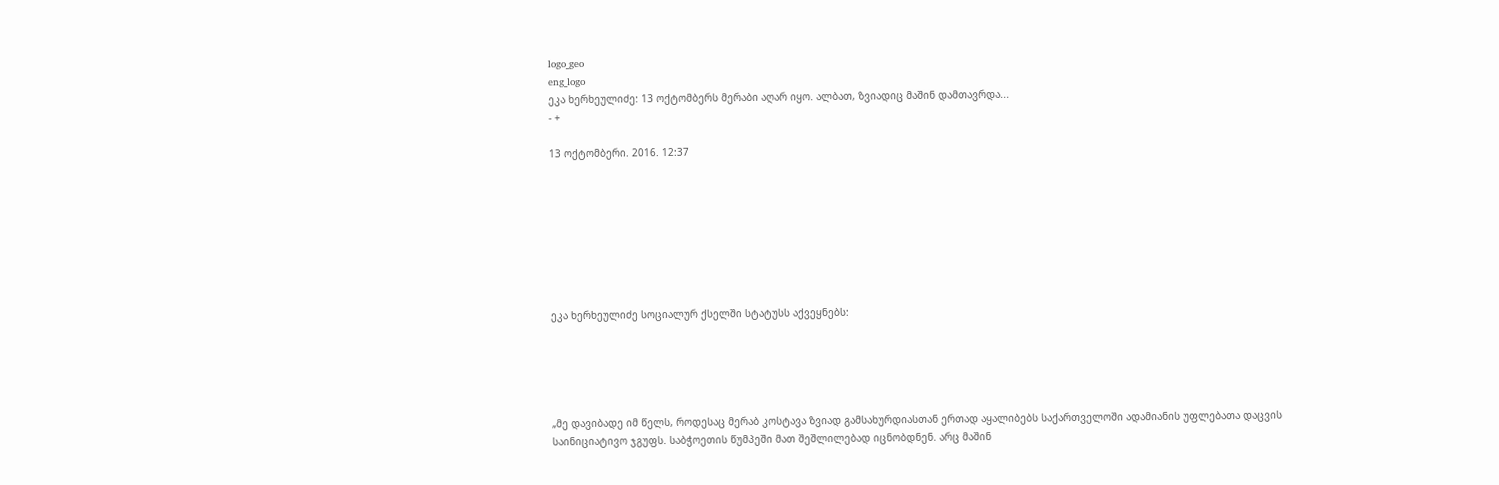logo_geo
eng_logo
ეკა ხერხეულიძე: 13 ოქტომბერს მერაბი აღარ იყო. ალბათ, ზვიადიც მაშინ დამთავრდა...
- +

13 ოქტომბერი. 2016. 12:37








ეკა ხერხეულიძე სოციალურ ქსელში სტატუსს აქვეყნებს:





„მე დავიბადე იმ წელს, როდესაც მერაბ კოსტავა ზვიად გამსახურდიასთან ერთად აყალიბებს საქართველოში ადამიანის უფლებათა დაცვის საინიციატივო ჯგუფს. საბჭოეთის წუმპეში მათ შეშლილებად იცნობდნენ. არც მაშინ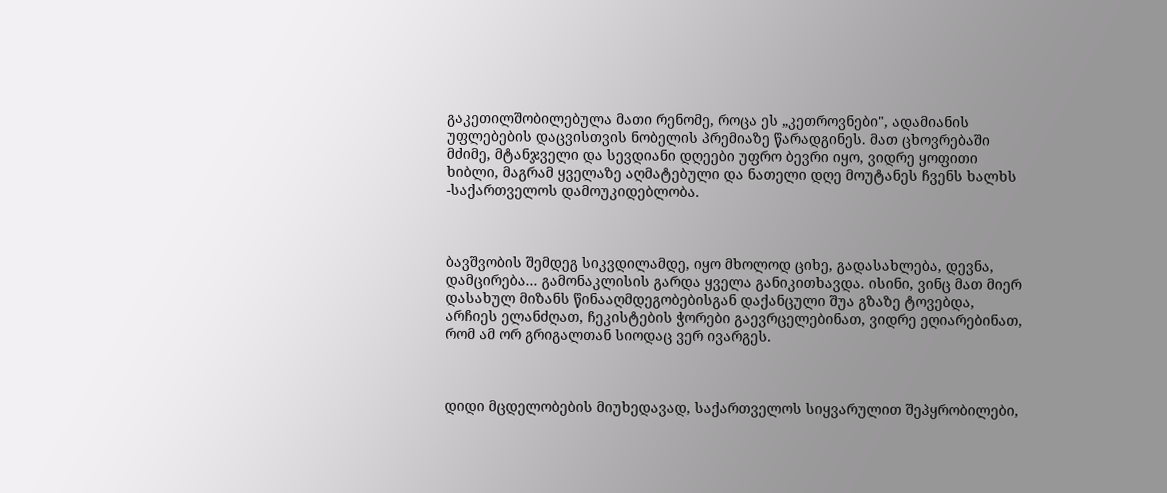გაკეთილშობილებულა მათი რენომე, როცა ეს „კეთროვნები", ადამიანის უფლებების დაცვისთვის ნობელის პრემიაზე წარადგინეს. მათ ცხოვრებაში მძიმე, მტანჯველი და სევდიანი დღეები უფრო ბევრი იყო, ვიდრე ყოფითი ხიბლი, მაგრამ ყველაზე აღმატებული და ნათელი დღე მოუტანეს ჩვენს ხალხს -საქართველოს დამოუკიდებლობა.



ბავშვობის შემდეგ სიკვდილამდე, იყო მხოლოდ ციხე, გადასახლება, დევნა, დამცირება... გამონაკლისის გარდა ყველა განიკითხავდა. ისინი, ვინც მათ მიერ დასახულ მიზანს წინააღმდეგობებისგან დაქანცული შუა გზაზე ტოვებდა, არჩიეს ელანძღათ, ჩეკისტების ჭორები გაევრცელებინათ, ვიდრე ეღიარებინათ, რომ ამ ორ გრიგალთან სიოდაც ვერ ივარგეს.



დიდი მცდელობების მიუხედავად, საქართველოს სიყვარულით შეპყრობილები,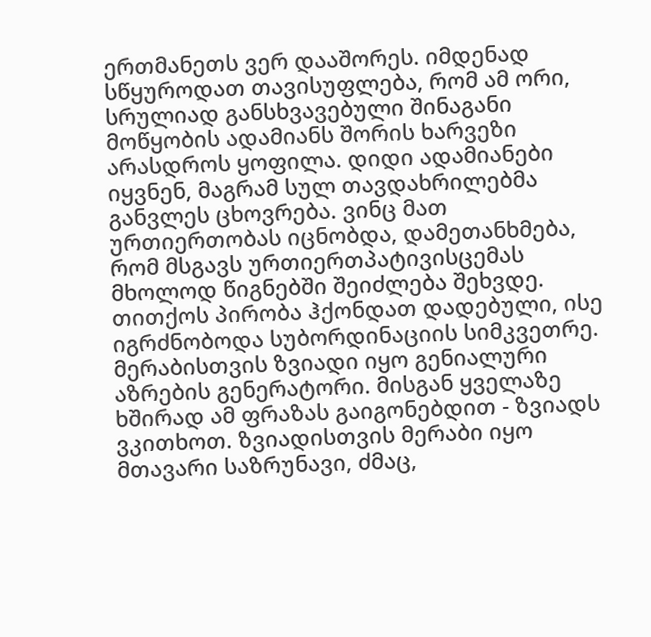ერთმანეთს ვერ დააშორეს. იმდენად სწყუროდათ თავისუფლება, რომ ამ ორი, სრულიად განსხვავებული შინაგანი მოწყობის ადამიანს შორის ხარვეზი არასდროს ყოფილა. დიდი ადამიანები იყვნენ, მაგრამ სულ თავდახრილებმა განვლეს ცხოვრება. ვინც მათ ურთიერთობას იცნობდა, დამეთანხმება, რომ მსგავს ურთიერთპატივისცემას მხოლოდ წიგნებში შეიძლება შეხვდე. თითქოს პირობა ჰქონდათ დადებული, ისე იგრძნობოდა სუბორდინაციის სიმკვეთრე. მერაბისთვის ზვიადი იყო გენიალური აზრების გენერატორი. მისგან ყველაზე ხშირად ამ ფრაზას გაიგონებდით - ზვიადს ვკითხოთ. ზვიადისთვის მერაბი იყო მთავარი საზრუნავი, ძმაც,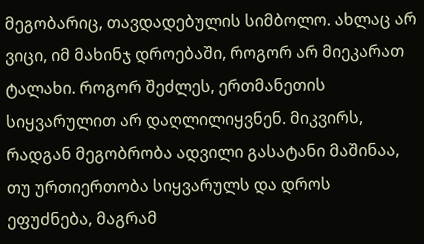მეგობარიც, თავდადებულის სიმბოლო. ახლაც არ ვიცი, იმ მახინჯ დროებაში, როგორ არ მიეკარათ ტალახი. როგორ შეძლეს, ერთმანეთის სიყვარულით არ დაღლილიყვნენ. მიკვირს, რადგან მეგობრობა ადვილი გასატანი მაშინაა, თუ ურთიერთობა სიყვარულს და დროს ეფუძნება, მაგრამ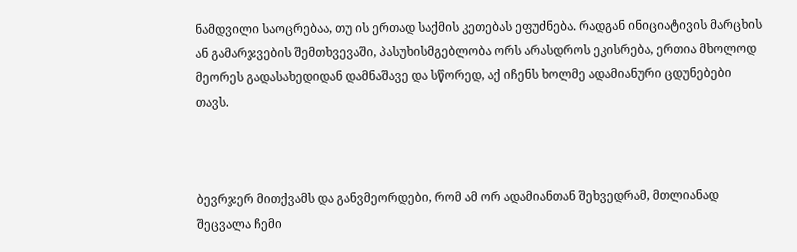ნამდვილი საოცრებაა, თუ ის ერთად საქმის კეთებას ეფუძნება. რადგან ინიციატივის მარცხის ან გამარჯვების შემთხვევაში, პასუხისმგებლობა ორს არასდროს ეკისრება, ერთია მხოლოდ მეორეს გადასახედიდან დამნაშავე და სწორედ, აქ იჩენს ხოლმე ადამიანური ცდუნებები თავს.



ბევრჯერ მითქვამს და განვმეორდები, რომ ამ ორ ადამიანთან შეხვედრამ, მთლიანად შეცვალა ჩემი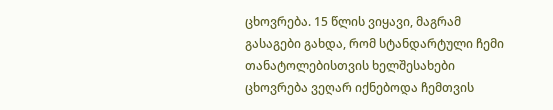ცხოვრება. 15 წლის ვიყავი, მაგრამ გასაგები გახდა, რომ სტანდარტული ჩემი თანატოლებისთვის ხელშესახები ცხოვრება ვეღარ იქნებოდა ჩემთვის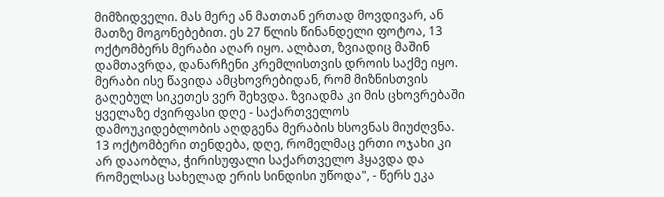მიმზიდველი. მას მერე ან მათთან ერთად მოვდივარ, ან მათზე მოგონებებით. ეს 27 წლის წინანდელი ფოტოა, 13 ოქტომბერს მერაბი აღარ იყო. ალბათ, ზვიადიც მაშინ დამთავრდა, დანარჩენი კრემლისთვის დროის საქმე იყო. მერაბი ისე წავიდა ამცხოვრებიდან, რომ მიზნისთვის გაღებულ სიკეთეს ვერ შეხვდა. ზვიადმა კი მის ცხოვრებაში ყველაზე ძვირფასი დღე - საქართველოს დამოუკიდებლობის აღდგენა მერაბის ხსოვნას მიუძღვნა. 13 ოქტომბერი თენდება, დღე, რომელმაც ერთი ოჯახი კი არ დააობლა, ჭირისუფალი საქართველო ჰყავდა და რომელსაც სახელად ერის სინდისი უწოდა", - წერს ეკა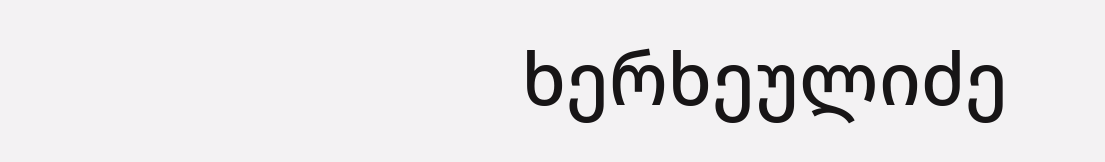ხერხეულიძე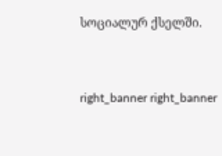სოციალურ ქსელში.




right_banner right_banner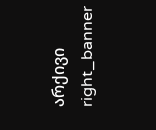არქივი
right_banner